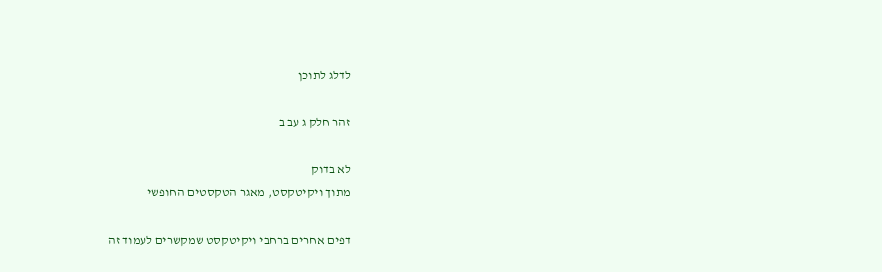לדלג לתוכן

זהר חלק ג עב ב

לא בדוק
מתוך ויקיטקסט, מאגר הטקסטים החופשי

דפים אחרים ברחבי ויקיטקסט שמקשרים לעמוד זה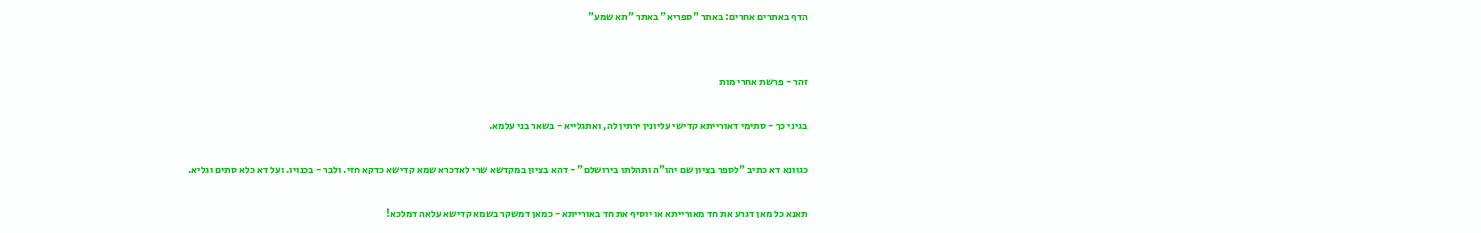הדף באתרים אחרים: באתר "ספריא" באתר "תא שמע"


זהר - פרשת אחרי מות

בגיני כך - סתימי דאורייתא קדישי עליונין ירתין לה, ואתגלייא - בשאר בני עלמא.

כגוונא דא כתיב "לספר בציון שם יהו"ה ותהלתו בירושלם" - דהא בציון במקדשא שרי לאדכרא שמא קדישא כדקא חזי. ולבר - בכנויו. ועל דא כלא סתים וגליא.

תאנא כל מאן דגרע את חד מאורייתא או יוסיף את חד באורייתא - כמאן דמשקר בשמא קדישא עלאה דמלכא!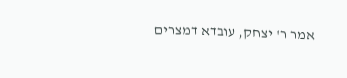אמר ר' יצחק, עובדא דמצרים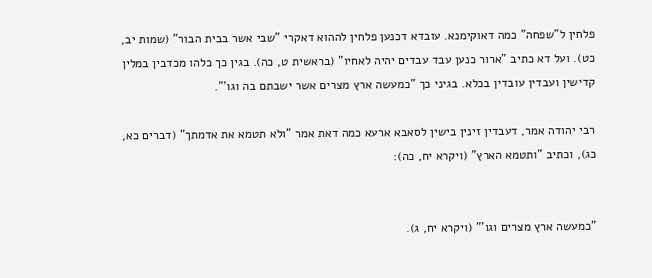פלחין ל"שפחה" כמה דאוקימנא. עובדא דכנען פלחין לההוא דאקרי "שבי אשר בבית הבור" (שמות יב, כט). ועל דא כתיב "ארור כנען עבד עבדים יהיה לאחיו" (בראשית ט, כה). בגין כך כלהו מכדבין במלין קדישין ועבדין עובדין בכלא. בגיני כך "כמעשה ארץ מצרים אשר ישבתם בה וגו'".

רבי יהודה אמר, דעבדין זינין בישין לסאבא ארעא כמה דאת אמר "ולא תטמא את אדמתך" (דברים כא, כג), וכתיב "ותטמא הארץ" (ויקרא יח, כה):


"כמעשה ארץ מצרים וגו'" (ויקרא יח, ג).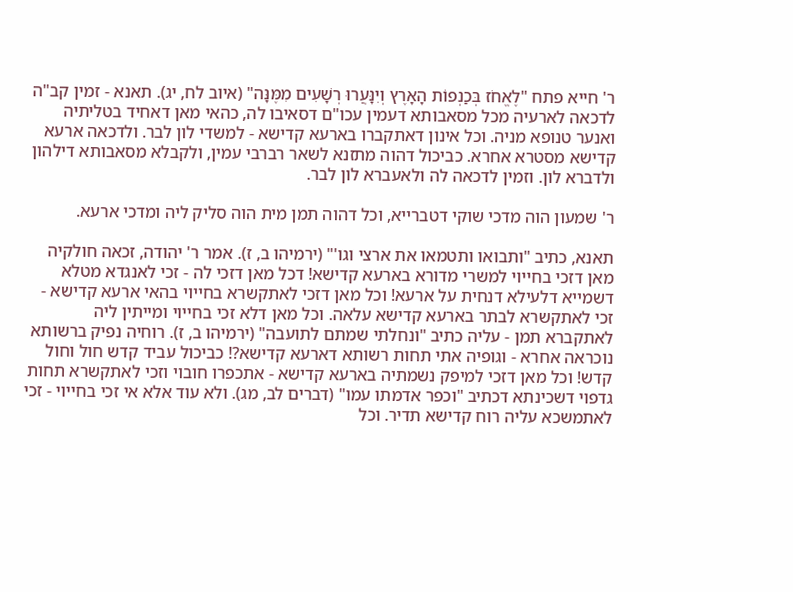ר' חייא פתח "לֶאֱחֹז בְּכַנְפוֹת הָאָרֶץ וְיִנָּעֲרוּ רְשָׁעִים מִמֶּנָּה" (איוב לח, יג). תאנא - זמין קב"ה לדכאה לארעיה מכל מסאבותא דעמין עכו"ם דסאיבו לה, כהאי מאן דאחיד בטליתיה ואנער טנופא מניה. וכל אינון דאתקברו בארעא קדישא - למשדי לון לבר. ולדכאה ארעא קדישא מסטרא אחרא. כביכול דהוה מתזנא לשאר רברבי עמין, ולקבלא מסאבותא דילהון ולדברא לון. וזמין לדכאה לה ולאעברא לון לבר.

ר' שמעון הוה מדכי שוקי דטברייא, וכל דהוה תמן מית הוה סליק ליה ומדכי ארעא.

תאנא, כתיב "ותבואו ותטמאו את ארצי וגו'" (ירמיהו ב, ז). אמר ר' יהודה, זכאה חולקיה מאן דזכי בחייוי למשרי מדורא בארעא קדישא! דכל מאן דזכי לה - זכי לאנגדא מטלא דשמייא דלעילא דנחית על ארעא! וכל מאן דזכי לאתקשרא בחייוי בהאי ארעא קדישא - זכי לאתקשרא לבתר בארעא קדישא עלאה. וכל מאן דלא זכי בחייוי ומייתין ליה לאתקברא תמן - עליה כתיב "ונחלתי שמתם לתועבה" (ירמיהו ב, ז). רוחיה נפיק ברשותא נוכראה אחרא - וגופיה אתי תחות רשותא דארעא קדישא?! כביכול עביד קדש חול וחול קדש! וכל מאן דזכי למיפק נשמתיה בארעא קדישא - אתכפרו חובוי וזכי לאתקשרא תחות גדפוי דשכינתא דכתיב "וכפר אדמתו עמו" (דברים לב, מג). ולא עוד אלא אי זכי בחייוי - זכי לאתמשכא עליה רוח קדישא תדיר. וכל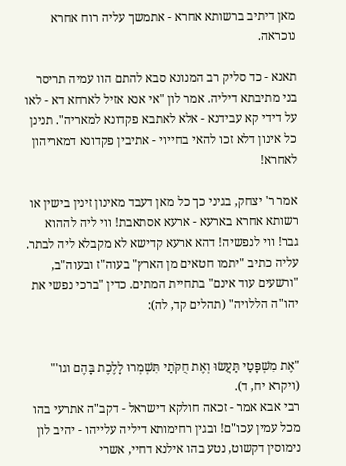מאן דיתיב ברשותא אחרא - אתמשך עליה רוח אחרא נוכראה.

תאנא - כד סליק רב המנונא סבא להתם הוו עמיה תריסר בני מתיבתא דיליה. אמר לון "אי אנא אזיל לארחא דא - לאו על דידי קא עבידנא - אלא לאתבא פקדונא למאריה". תנינן כל אינון דלא זכו להאי בחייוי - אתיבין פקדונא דמאריהון לאחרא!

אמר ר' יצחק, בגיני כך כל מאן דעבד מאינון זינין בישין או רשותא אחרא בארעא - ארעא אסתאבת! ווי ליה לההוא גבר! ווי לנפשיה! דהא ארעא קדישא לא מקבלא ליה לבתר. עליה כתיב "יתמו חטאים מן הארץ" בעוה"ז ובעוה"ב, "ורשעים עוד אינם" בתחיית המתים. כדין "ברכי נפשי את יהו"ה הללויה" (תהלים קד, לה):


"אֶת מִשְׁפָּטַי תַּעֲשׂוּ וְאֶת חֻקֹּתַי תִּשְׁמְרוּ לָלֶכֶת בָּהֶם וגו'" (ויקרא יח, ד).
רבי אבא אמר - זכאה חולקא דישראל - דקב"ה אתרעי בהו מכל עמין עכו"ם! ובגין רחימותא דיליה עלייהו - יהיב לון נימוסין דקשוט, נטע בהו אילנא דחיי, אשרי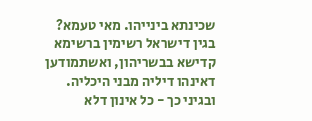שכינתא בינייהו. מאי טעמא? בגין דישראל רשימין ברשימא קדישא בבשריהון, ואשתמודען דאינהו דיליה מבני היכליה. ובגיני כך - כל אינון דלא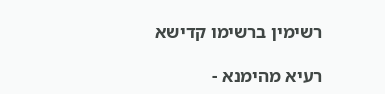רשימין ברשימו קדישא

רעיא מהימנא -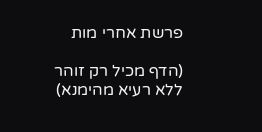פרשת אחרי מות

(הדף מכיל רק זוהר ללא רעיא מהימנא)